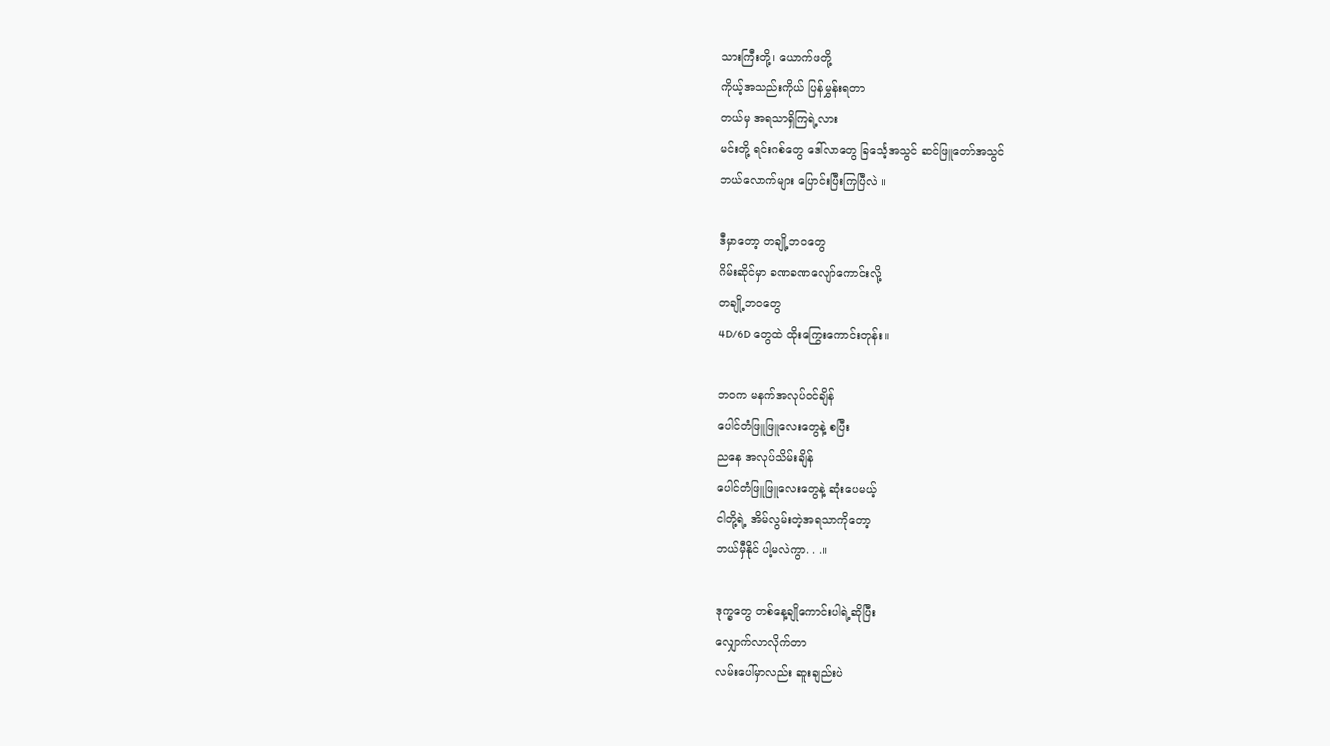သားကြီးတို့၊ ယောက်ဖတို့
ကိုယ့်အသည်းကိုယ် ပြန်မွှန်းရတာ
တယ်မှ အရသာရှိကြရဲ့လား
မင်းတို့ ရင်းဂစ်တွေ ဒေါ်လာတွေ ခြင်္သေ့အသွင် ဆင်ဖြူတော်အသွင်
ဘယ်လောက်များ ပြောင်းပြီးကြပြီလဲ ။

ဒီမှာတော့ တချို့ဘဝတွေ
ဂိမ်းဆိုင်မှာ ခဏခဏလျော်ကောင်းလို့
တချို့ဘဝတွေ
4D/6D တွေထဲ ထိုးကြွေးကောင်းတုန်း။

ဘဝက မနက်အလုပ်ဝင်ချိန်
ပေါင်တံဖြူဖြူလေးတွေနဲ့ စပြီး
ညနေ အလုပ်သိမ်းချိန်
ပေါင်တံဖြူဖြူလေးတွေနဲ့ ဆုံးပေမယ့်
ငါတို့ရဲ့ အိမ်လွမ်းတဲ့အရသာကိုတော့
ဘယ်မှီနိုင် ပါ့မလဲကွာ. . .။

ဒုက္ခတွေ တစ်နေ့ချိုကောင်းပါရဲ့ဆိုပြီး
လျှောက်လာလိုက်တာ
လမ်းပေါ်မှာလည်း ဆူးချည်းပဲ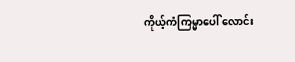ကိုယ့်ကံကြမ္မာပေါ် လောင်း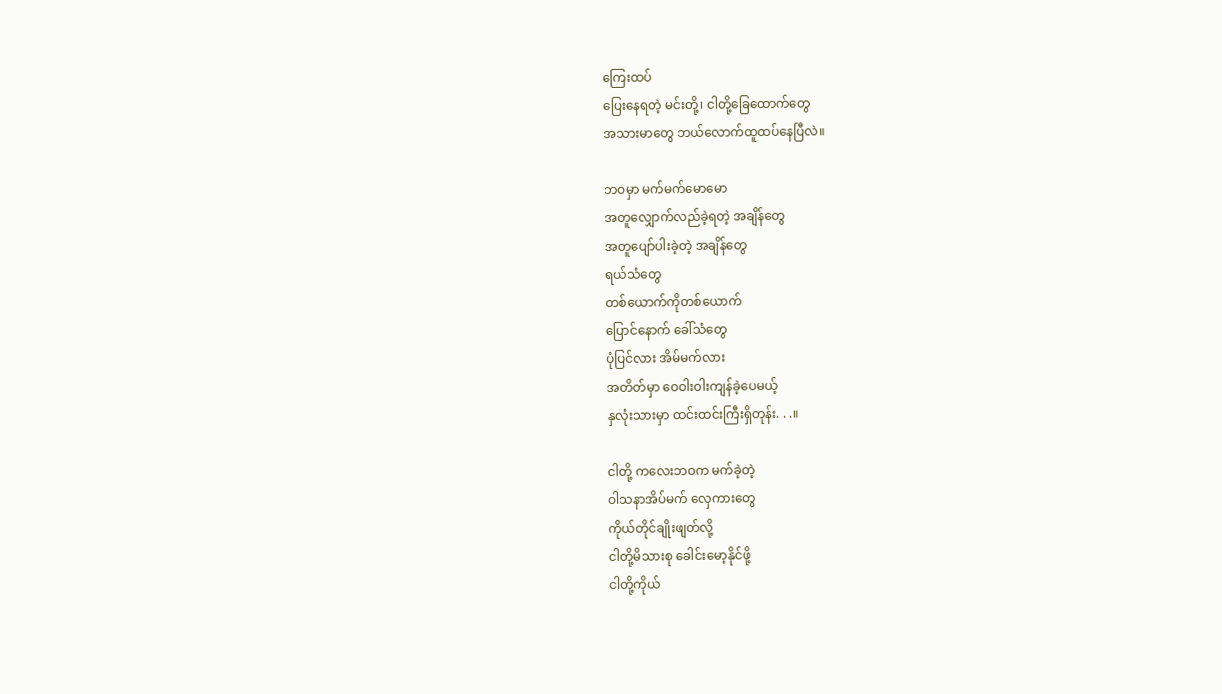ကြေးထပ်
ပြေးနေရတဲ့ မင်းတို့၊ ငါတို့ခြေထောက်တွေ
အသားမာတွေ ဘယ်လောက်ထူထပ်နေပြီလဲ။

ဘဝမှာ မက်မက်မောမော
အတူလျှောက်လည်ခဲ့ရတဲ့ အချိန်တွေ
အတူပျော်ပါးခဲ့တဲ့ အချိန်တွေ
ရယ်သံတွေ
တစ်ယောက်ကိုတစ်ယောက်
ပြောင်နောက် ခေါ်သံတွေ
ပုံပြင်လား အိမ်မက်လား
အတိတ်မှာ ဝေဝါးဝါးကျန်ခဲ့ပေမယ့်
နှလုံးသားမှာ ထင်းထင်းကြီးရှိတုန်း. . .။

ငါတို့ ကလေးဘဝက မက်ခဲ့တဲ့
ဝါသနာအိပ်မက် လှေကားတွေ
ကိုယ်တိုင်ချိုးဖျတ်လို့
ငါတို့မိသားစု ခေါင်းမော့နိုင်ဖို့
ငါတို့ကိုယ်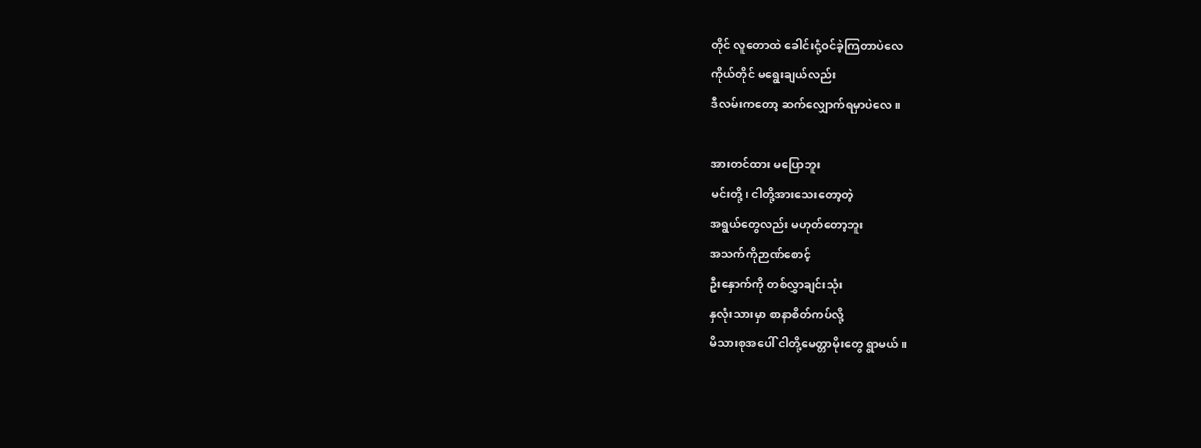တိုင် လူတောထဲ ခေါင်းငုံ့ဝင်ခဲ့ကြတာပဲလေ
ကိုယ်တိုင် မရွေးချယ်လည်း
ဒီလမ်းကတော့ ဆက်လျှောက်ရမှာပဲလေ။

အားတင်ထား မပြောဘူး
မင်းတို့၊ ငါတို့အားသေးတော့တဲ့
အရွယ်တွေလည်း မဟုတ်တော့ဘူး
အသက်ကိုဉာဏ်စောင့်
ဦးနှောက်ကို တစ်လွှာချင်းသုံး
နှလုံးသားမှာ စာနာစိတ်ကပ်လို့
မိသားစုအပေါ် ငါတို့မေတ္တာမိုးတွေ ရွာမယ်။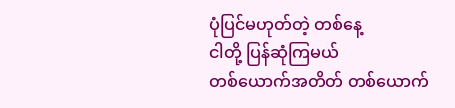ပုံပြင်မဟုတ်တဲ့ တစ်နေ့
ငါတို့ ပြန်ဆုံကြမယ်
တစ်ယောက်အတိတ် တစ်ယောက်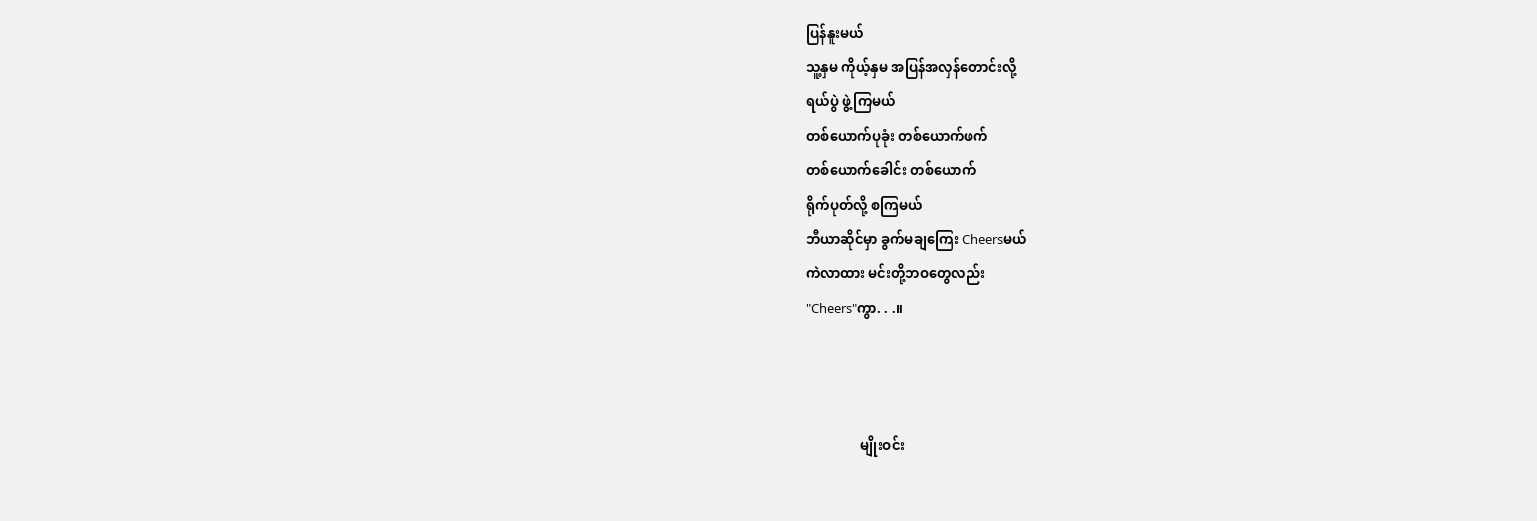ပြန်နူးမယ်
သူ့နှမ ကိုယ့်နှမ အပြန်အလှန်တောင်းလို့
ရယ်ပွဲ ဖွဲ့ကြမယ်
တစ်ယောက်ပုခုံး တစ်ယောက်ဖက်
တစ်ယောက်ခေါင်း တစ်ယောက်
ရိုက်ပုတ်လို့ စကြမယ်
ဘီယာဆိုင်မှာ ခွက်မချကြေး Cheersမယ်
ကဲလာထား မင်းတို့ဘဝတွေလည်း
"Cheers"ကွာ. . .။



                မျိုးဝင်း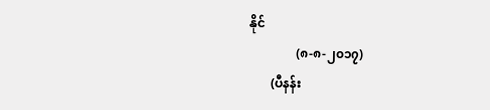နိုင်
               (၈-၈-၂၀၁၇)
       (ပီနန်း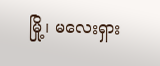မြို့၊ မလေးရှား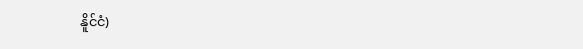နိူင်ငံ)